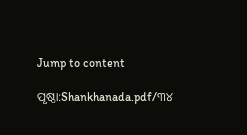Jump to content

ପୃଷ୍ଠା:Shankhanada.pdf/୩୪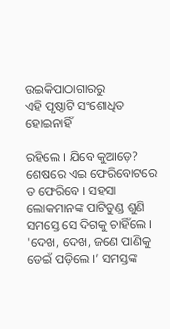ଉଇକିପାଠାଗାର‌ରୁ
ଏହି ପୃଷ୍ଠାଟି ସଂଶୋଧିତ ହୋଇନାହିଁ

ରହିଲେ । ଯିବେ କୁଆଡ଼େ? ଶେଷରେ ଏଇ ଫେରିବୋଟରେ ତ ଫେରିବେ । ସହସା ଲୋକମାନଙ୍କ ପାଟିତୁଣ୍ଡ ଶୁଣି ସମସ୍ତେ ସେ ଦିଗକୁ ଚାହିଁଲେ । 'ଦେଖ, ଦେଖ, ଜଣେ ପାଣିକୁ ଡେଇଁ ପଡ଼ିଲେ ।’ ସମସ୍ତଙ୍କ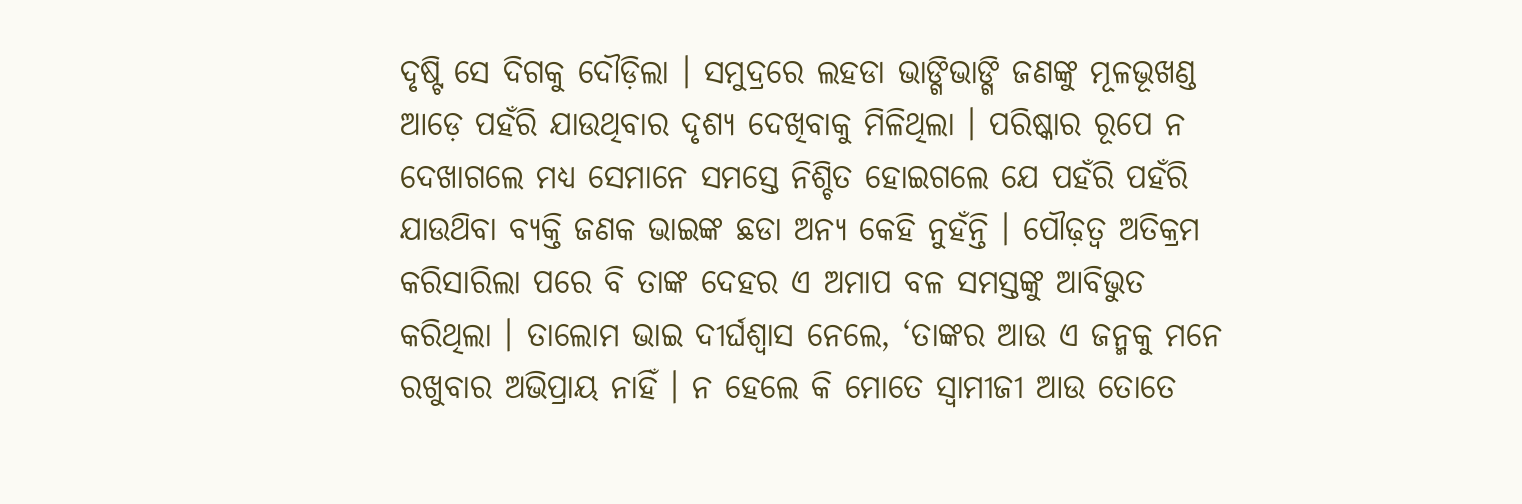ଦୃଷ୍ଟି ସେ ଦିଗକୁ ଦୌଡ଼ିଲା । ସମୁଦ୍ରରେ ଲହଡା ଭାଙ୍ଗିଭାଙ୍ଗି ଜଣଙ୍କୁ ମୂଳଭୂଖଣ୍ଡ ଆଡ଼େ ପହଁରି ଯାଉଥିବାର ଦୃଶ୍ୟ ଦେଖିବାକୁ ମିଳିଥିଲା । ପରିଷ୍କାର ରୂପେ ନ ଦେଖାଗଲେ ମଧ୍ୟ ସେମାନେ ସମସ୍ତେ ନିଶ୍ଚିତ ହୋଇଗଲେ ଯେ ପହଁରି ପହଁରି ଯାଉଥ‌ିବା ବ୍ୟକ୍ତି ଜଣକ ଭାଇଙ୍କ ଛଡା ଅନ୍ୟ କେହି ନୁହଁନ୍ତି । ପୌଢ଼ତ୍ବ ଅତିକ୍ରମ କରିସାରିଲା ପରେ ବି ତାଙ୍କ ଦେହର ଏ ଅମାପ ବଳ ସମସ୍ତଙ୍କୁ ଆବିଭୁତ କରିଥିଲା । ତାଲୋମ ଭାଇ ଦୀର୍ଘଶ୍ବାସ ନେଲେ, ‘ତାଙ୍କର ଆଉ ଏ ଜନ୍ମକୁ ମନେ ରଖୁବାର ଅଭିପ୍ରାୟ ନାହିଁ । ନ ହେଲେ କି ମୋତେ ସ୍ବାମୀଜୀ ଆଉ ତୋତେ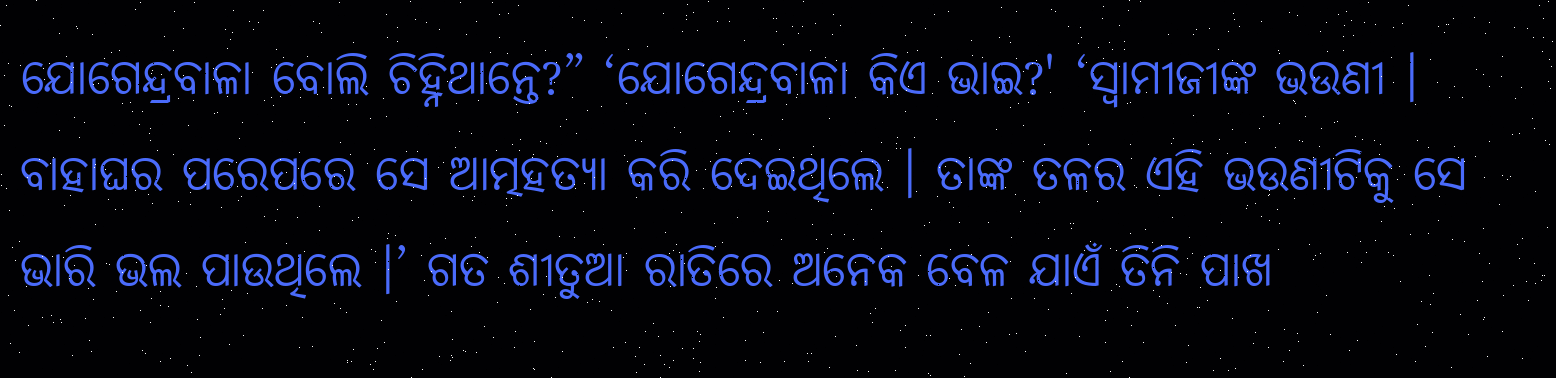ଯୋଗେନ୍ଦ୍ରବାଳା ବୋଲି ଚିହ୍ନିଥାନ୍ତେ?” ‘ଯୋଗେନ୍ଦ୍ରବାଳା କିଏ ଭାଇ?' ‘ସ୍ବାମୀଜୀଙ୍କ ଭଉଣୀ । ବାହାଘର ପରେପରେ ସେ ଆତ୍ମହତ୍ୟା କରି ଦେଇଥିଲେ । ତାଙ୍କ ତଳର ଏହି ଭଉଣୀଟିକୁ ସେ ଭାରି ଭଲ ପାଉଥିଲେ ।’ ଗତ ଶୀତୁଆ ରାତିରେ ଅନେକ ବେଳ ଯାଏଁ ତିନି ପାଖ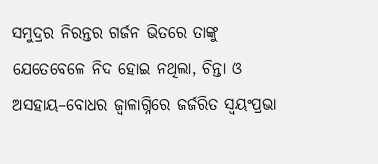ସମୁଦ୍ରର ନିରନ୍ତର ଗର୍ଜନ ଭିତରେ ତାଙ୍କୁ ଯେତେବେଳେ ନିଦ ହୋଇ ନଥିଲା, ଚିନ୍ତା ଓ ଅସହାୟ–ବୋଧର ଜ୍ବାଳାଗ୍ନିରେ ଜର୍ଜରିତ ସ୍ବୟଂପ୍ରଭା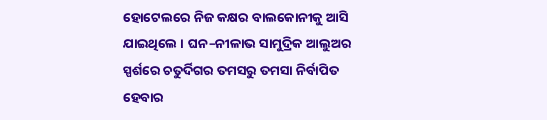ହୋଟେଲରେ ନିଜ କକ୍ଷର ବାଲକୋନୀକୁ ଆସି ଯାଇଥିଲେ । ଘନ–ନୀଳାଭ ସାମୁଦ୍ରିକ ଆଲୁଅର ସ୍ପର୍ଶରେ ଚତୁର୍ଦିଗର ତମସରୁ ତମସା ନିର୍ବାପିତ ହେବାର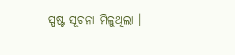ସ୍ପଷ୍ଟ ସୂଚନା ମିଳୁଥିଲା ।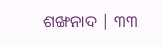ଶଙ୍ଖନାଦ | ୩୩